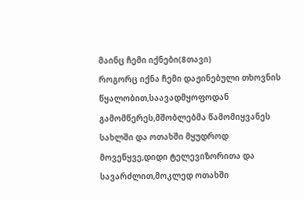მაინც ჩემი იქნები(8თავი)
როგორც იქნა ჩემი დაჟინებული თხოვნის წყალობით,საავადმყოფოდან გამომწერეს,მშობლებმა წამომიყვანეს სახლში და ოთახში მყუდროდ მოვეწყვე,დიდი ტელევიზორითა და სავარძლით,მოკლედ ოთახში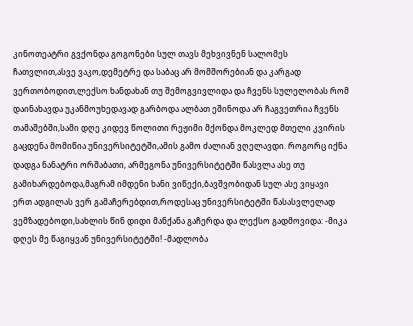კინოთეატრი გვქონდა გოგონები სულ თავს მეხვივნენ სალომეს ჩათვლით,ასვე ვაკო,დემეტრე და საბაც არ მომშორებიან და კარგად ვერთობოდით,ლექსო ხანდახან თუ შემოგვივლიდა და ჩვენს სულელობას რომ დაინახავდა უკანმოუხედავად გარბოდა ალბათ ეშინოდა არ ჩაგვეთრია ჩვენს თამაშებში,სამი დღე კიდევ წოლითი რეჟიმი მქონდა მოკლედ მთელი კვირის გაცდენა მომიწია უნივერსიტეტში,ამის გამო ძალიან ვღელავდი. როგორც იქნა დადგა ნანატრი ორშაბათი, არმეგონა უნივერსიტეტში წასვლა ასე თუ გამიხარდებოდა,მაგრამ იმდენი ხანი ვიწექი,ბავშვობიდან სულ ასე ვიყავი ერთ ადგილას ვერ გამაჩერებდით,როდესაც უნივერსიტეტში წასასვლელად ვემზადებოდი,სახლის წინ დიდი მანქანა გაჩერდა და ლექსო გადმოვიდა: -მიკა დღეს მე წაგიყვან უნივერსიტეტში! -მადლობა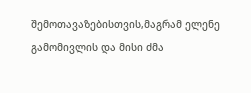შემოთავაზებისთვის,მაგრამ ელენე გამომივლის და მისი ძმა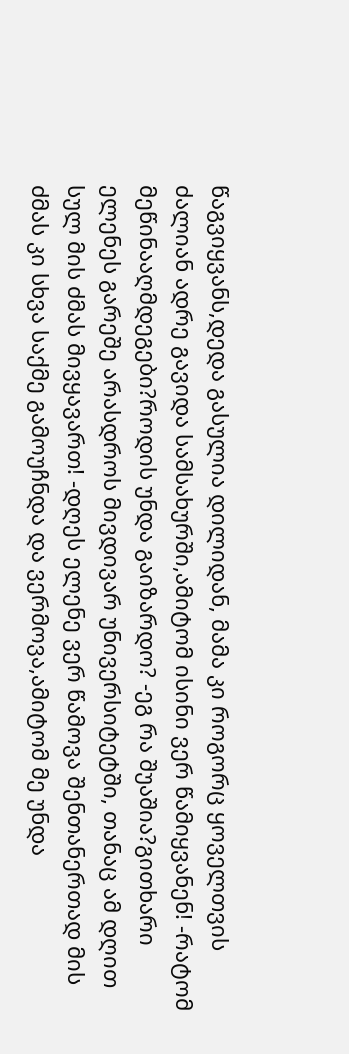წაგვიყვანს,დედა გასულია დილიდან, მამა კი როგორც ყოველთვის ძალიან ადრე გავიდა სამსახურში,ამიტომ ისინი ვერ წამიყვანენ! -რატომ მეწინააღმდეგები?როდის უნდა გაიზარდო? -ეგ რა შუაშია?გითხარი ელენეს გარეშე არასდროს მივდივარ უნივერსიტეტში, თანაც ამ დღით სულ მის ძმას მივყავართ! -დღეს ელენე ვერ წამოვა შენთანერთად მის ძმას კი სხვა საქმე გამოუჩნდა და ვერმოვა,ამიტომ მე უნდა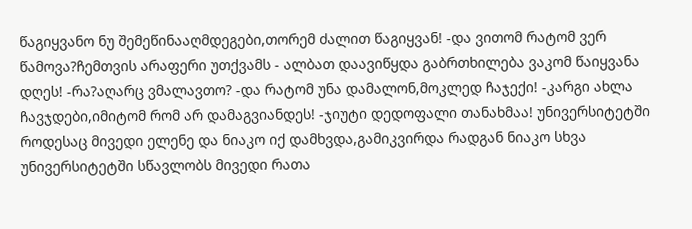წაგიყვანო ნუ შემეწინააღმდეგები,თორემ ძალით წაგიყვან! -და ვითომ რატომ ვერ წამოვა?ჩემთვის არაფერი უთქვამს - ალბათ დაავიწყდა გაბრთხილება ვაკომ წაიყვანა დღეს! -რა?აღარც ვმალავთო? -და რატომ უნა დამალონ,მოკლედ ჩაჯექი! -კარგი ახლა ჩავჯდები,იმიტომ რომ არ დამაგვიანდეს! -ჯიუტი დედოფალი თანახმაა! უნივერსიტეტში როდესაც მივედი ელენე და ნიაკო იქ დამხვდა,გამიკვირდა რადგან ნიაკო სხვა უნივერსიტეტში სწავლობს მივედი რათა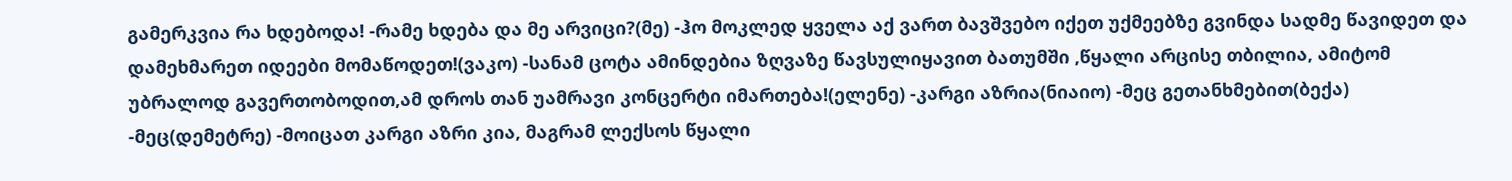გამერკვია რა ხდებოდა! -რამე ხდება და მე არვიცი?(მე) -ჰო მოკლედ ყველა აქ ვართ ბავშვებო იქეთ უქმეებზე გვინდა სადმე წავიდეთ და დამეხმარეთ იდეები მომაწოდეთ!(ვაკო) -სანამ ცოტა ამინდებია ზღვაზე წავსულიყავით ბათუმში ,წყალი არცისე თბილია, ამიტომ უბრალოდ გავერთობოდით,ამ დროს თან უამრავი კონცერტი იმართება!(ელენე) -კარგი აზრია(ნიაიო) -მეც გეთანხმებით(ბექა) -მეც(დემეტრე) -მოიცათ კარგი აზრი კია, მაგრამ ლექსოს წყალი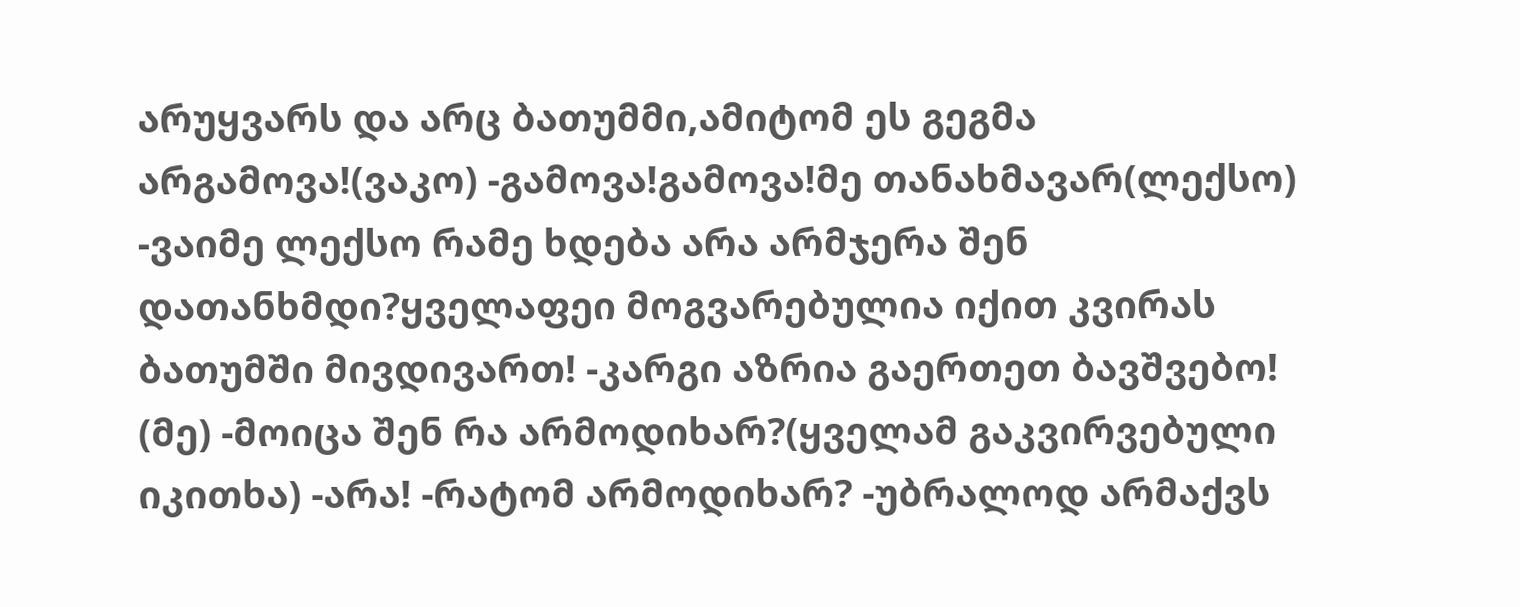არუყვარს და არც ბათუმმი,ამიტომ ეს გეგმა არგამოვა!(ვაკო) -გამოვა!გამოვა!მე თანახმავარ(ლექსო) -ვაიმე ლექსო რამე ხდება არა არმჯერა შენ დათანხმდი?ყველაფეი მოგვარებულია იქით კვირას ბათუმში მივდივართ! -კარგი აზრია გაერთეთ ბავშვებო! (მე) -მოიცა შენ რა არმოდიხარ?(ყველამ გაკვირვებული იკითხა) -არა! -რატომ არმოდიხარ? -უბრალოდ არმაქვს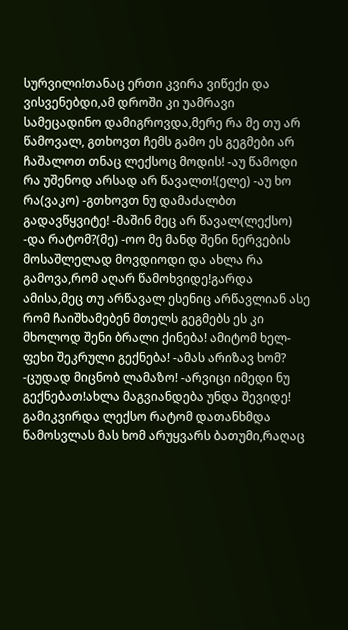სურვილი!თანაც ერთი კვირა ვიწექი და ვისვენებდი,ამ დროში კი უამრავი სამეცადინო დამიგროვდა,მერე რა მე თუ არ წამოვალ, გთხოვთ ჩემს გამო ეს გეგმები არ ჩაშალოთ თნაც ლექსოც მოდის! -აუ წამოდი რა უშენოდ არსად არ წავალთ!(ელე) -აუ ხო რა(ვაკო) -გთხოვთ ნუ დამაძალბთ გადავწყვიტე! -მაშინ მეც არ წავალ(ლექსო) -და რატომ?(მე) -ოო მე მანდ შენი ნერვების მოსაშლელად მოვდიოდი და ახლა რა გამოვა,რომ აღარ წამოხვიდე!გარდა ამისა,მეც თუ არწავალ ესენიც არწავლიან ასე რომ ჩაიშხამებენ მთელს გეგმებს ეს კი მხოლოდ შენი ბრალი ქინება! ამიტომ ხელ-ფეხი შეკრული გექნება! -ამას არიზავ ხომ? -ცუდად მიცნობ ლამაზო! -არვიცი იმედი ნუ გექნებათ!ახლა მაგვიანდება უნდა შევიდე! გამიკვირდა ლექსო რატომ დათანხმდა წამოსვლას მას ხომ არუყვარს ბათუმი,რაღაც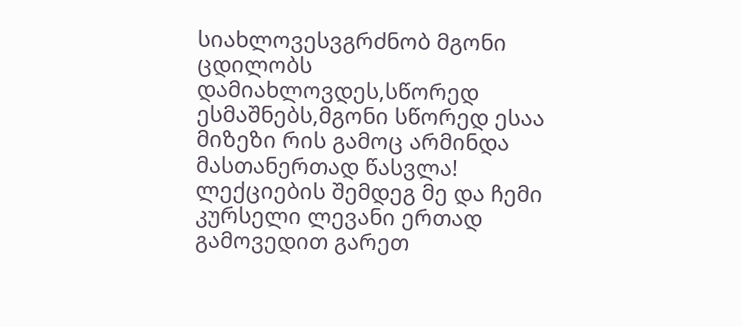სიახლოვესვგრძნობ მგონი ცდილობს დამიახლოვდეს,სწორედ ესმაშნებს,მგონი სწორედ ესაა მიზეზი რის გამოც არმინდა მასთანერთად წასვლა! ლექციების შემდეგ მე და ჩემი კურსელი ლევანი ერთად გამოვედით გარეთ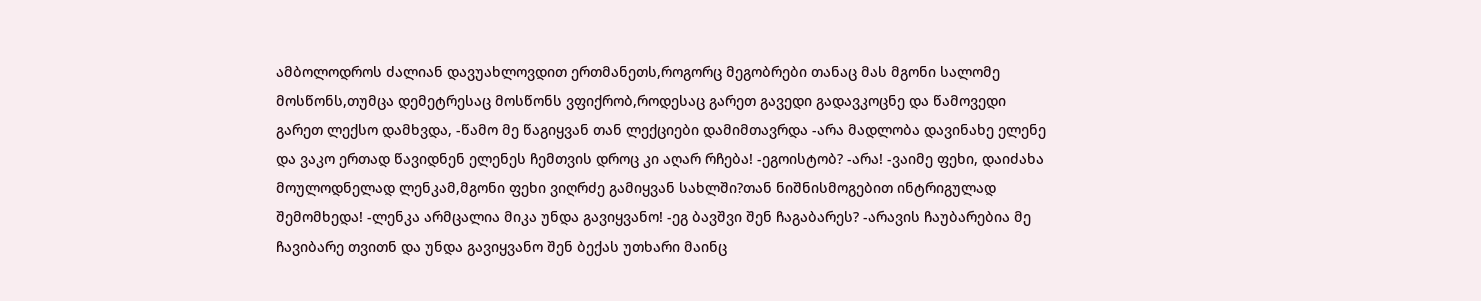ამბოლოდროს ძალიან დავუახლოვდით ერთმანეთს,როგორც მეგობრები თანაც მას მგონი სალომე მოსწონს,თუმცა დემეტრესაც მოსწონს ვფიქრობ,როდესაც გარეთ გავედი გადავკოცნე და წამოვედი გარეთ ლექსო დამხვდა, -წამო მე წაგიყვან თან ლექციები დამიმთავრდა -არა მადლობა დავინახე ელენე და ვაკო ერთად წავიდნენ ელენეს ჩემთვის დროც კი აღარ რჩება! -ეგოისტობ? -არა! -ვაიმე ფეხი, დაიძახა მოულოდნელად ლენკამ,მგონი ფეხი ვიღრძე გამიყვან სახლში?თან ნიშნისმოგებით ინტრიგულად შემომხედა! -ლენკა არმცალია მიკა უნდა გავიყვანო! -ეგ ბავშვი შენ ჩაგაბარეს? -არავის ჩაუბარებია მე ჩავიბარე თვითნ და უნდა გავიყვანო შენ ბექას უთხარი მაინც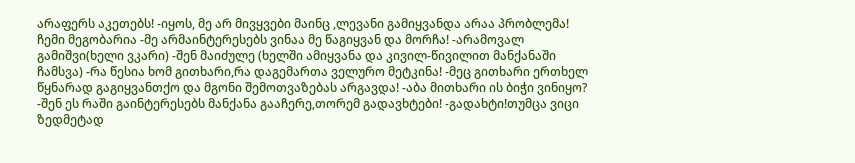არაფერს აკეთებს! -იყოს, მე არ მივყვები მაინც ,ლევანი გამიყვანდა არაა პრობლემა! ჩემი მეგობარია -მე არმაინტერესებს ვინაა მე წაგიყვან და მორჩა! -არამოვალ გამიშვი(ხელი ვკარი) -შენ მაიძულე (ხელში ამიყვანა და კივილ-წივილით მანქანაში ჩამსვა) -რა წესია ხომ გითხარი,რა დაგემართა ველურო მეტკინა! -მეც გითხარი ერთხელ წყნარად გაგიყვანთქო და მგონი შემოთვაზებას არგავდა! -აბა მითხარი ის ბიჭი ვინიყო? -შენ ეს რაში გაინტერესებს მანქანა გააჩერე,თორემ გადავხტები! -გადახტი!თუმცა ვიცი ზედმეტად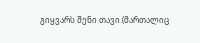გიყვარს შენი თავი.(მართალიც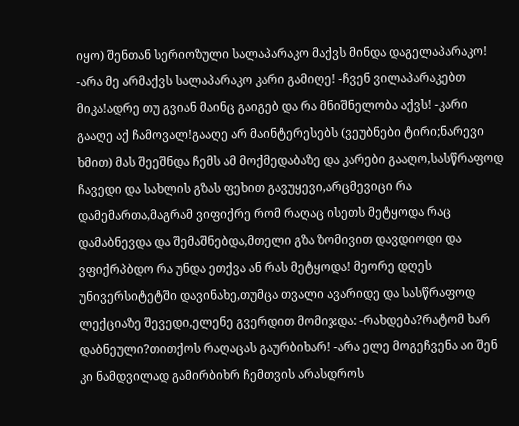იყო) შენთან სერიოზული სალაპარაკო მაქვს მინდა დაგელაპარაკო! -არა მე არმაქვს სალაპარაკო კარი გამიღე! -ჩვენ ვილაპარაკებთ მიკა!ადრე თუ გვიან მაინც გაიგებ და რა მნიშნელობა აქვს! -კარი გააღე აქ ჩამოვალ!გააღე არ მაინტერესებს (ვეუბნები ტირი;ნარევი ხმით) მას შეეშნდა ჩემს ამ მოქმედაბაზე და კარები გააღო,სასწრაფოდ ჩავედი და სახლის გზას ფეხით გავუყევი,არცმევიცი რა დამემართა,მაგრამ ვიფიქრე რომ რაღაც ისეთს მეტყოდა რაც დამაბნევდა და შემაშნებდა,მთელი გზა ზომივით დავდიოდი და ვფიქრპბდო რა უნდა ეთქვა ან რას მეტყოდა! მეორე დღეს უნივერსიტეტში დავინახე,თუმცა თვალი ავარიდე და სასწრაფოდ ლექციაზე შევედი,ელენე გვერდით მომიჯდა: -რახდება?რატომ ხარ დაბნეული?თითქოს რაღაცას გაურბიხარ! -არა ელე მოგეჩვენა აი შენ კი ნამდვილად გამირბიხრ ჩემთვის არასდროს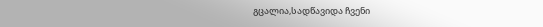გცალია,სადწავიდა ჩვენი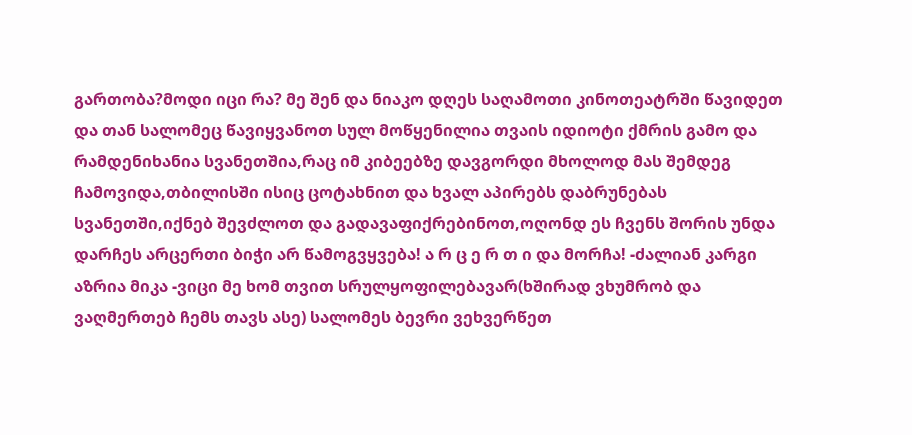გართობა?მოდი იცი რა? მე შენ და ნიაკო დღეს საღამოთი კინოთეატრში წავიდეთ და თან სალომეც წავიყვანოთ სულ მოწყენილია თვაის იდიოტი ქმრის გამო და რამდენიხანია სვანეთშია,რაც იმ კიბეებზე დავგორდი მხოლოდ მას შემდეგ ჩამოვიდა,თბილისში ისიც ცოტახნით და ხვალ აპირებს დაბრუნებას სვანეთში,იქნებ შევძლოთ და გადავაფიქრებინოთ,ოღონდ ეს ჩვენს შორის უნდა დარჩეს არცერთი ბიჭი არ წამოგვყვება! ა რ ც ე რ თ ი და მორჩა! -ძალიან კარგი აზრია მიკა -ვიცი მე ხომ თვით სრულყოფილებავარ(ხშირად ვხუმრობ და ვაღმერთებ ჩემს თავს ასე) სალომეს ბევრი ვეხვერწეთ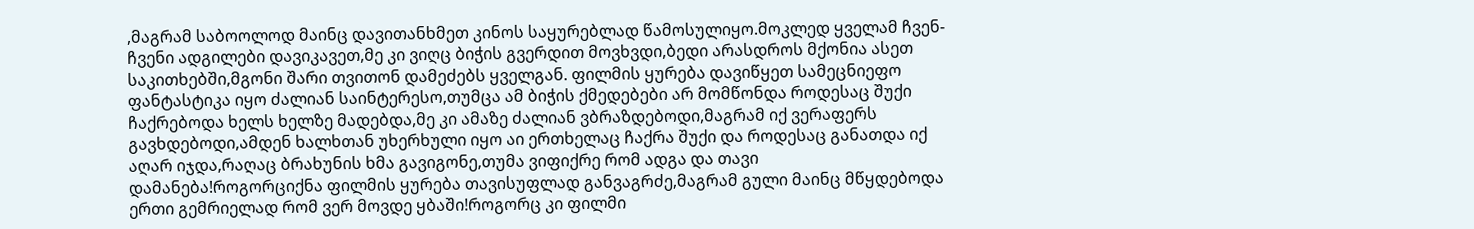,მაგრამ საბოოლოდ მაინც დავითანხმეთ კინოს საყურებლად წამოსულიყო.მოკლედ ყველამ ჩვენ-ჩვენი ადგილები დავიკავეთ,მე კი ვიღც ბიჭის გვერდით მოვხვდი,ბედი არასდროს მქონია ასეთ საკითხებში,მგონი შარი თვითონ დამეძებს ყველგან. ფილმის ყურება დავიწყეთ სამეცნიეფო ფანტასტიკა იყო ძალიან საინტერესო,თუმცა ამ ბიჭის ქმედებები არ მომწონდა როდესაც შუქი ჩაქრებოდა ხელს ხელზე მადებდა,მე კი ამაზე ძალიან ვბრაზდებოდი,მაგრამ იქ ვერაფერს გავხდებოდი,ამდენ ხალხთან უხერხული იყო აი ერთხელაც ჩაქრა შუქი და როდესაც განათდა იქ აღარ იჯდა,რაღაც ბრახუნის ხმა გავიგონე,თუმა ვიფიქრე რომ ადგა და თავი დამანება!როგორციქნა ფილმის ყურება თავისუფლად განვაგრძე,მაგრამ გული მაინც მწყდებოდა ერთი გემრიელად რომ ვერ მოვდე ყბაში!როგორც კი ფილმი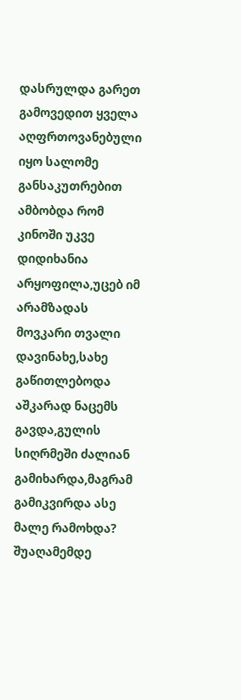დასრულდა გარეთ გამოვედით ყველა აღფრთოვანებული იყო სალომე განსაკუთრებით ამბობდა რომ კინოში უკვე დიდიხანია არყოფილა,უცებ იმ არამზადას მოვკარი თვალი დავინახე,სახე გაწითლებოდა აშკარად ნაცემს გავდა,გულის სიღრმეში ძალიან გამიხარდა,მაგრამ გამიკვირდა ასე მალე რამოხდა? შუაღამემდე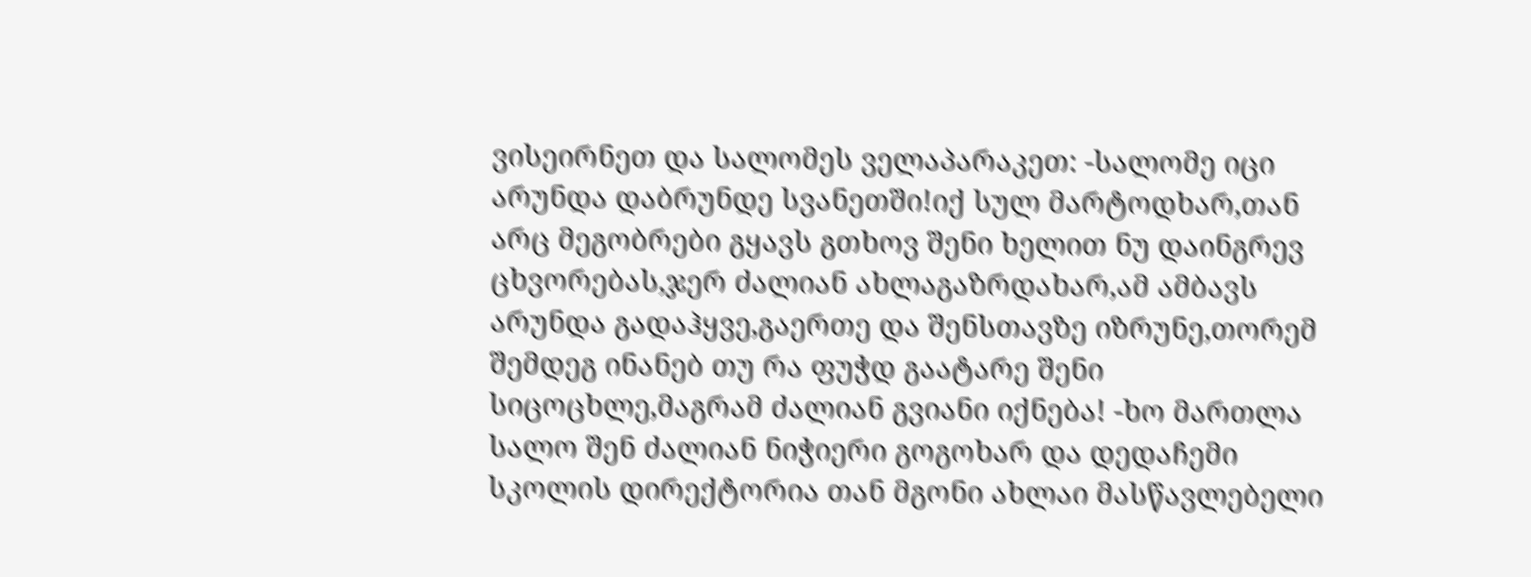ვისეირნეთ და სალომეს ველაპარაკეთ: -სალომე იცი არუნდა დაბრუნდე სვანეთში!იქ სულ მარტოდხარ,თან არც მეგობრები გყავს გთხოვ შენი ხელით ნუ დაინგრევ ცხვორებას,ჯერ ძალიან ახლაგაზრდახარ,ამ ამბავს არუნდა გადაჰყვე,გაერთე და შენსთავზე იზრუნე,თორემ შემდეგ ინანებ თუ რა ფუჭდ გაატარე შენი სიცოცხლე,მაგრამ ძალიან გვიანი იქნება! -ხო მართლა სალო შენ ძალიან ნიჭიერი გოგოხარ და დედაჩემი სკოლის დირექტორია თან მგონი ახლაი მასწავლებელი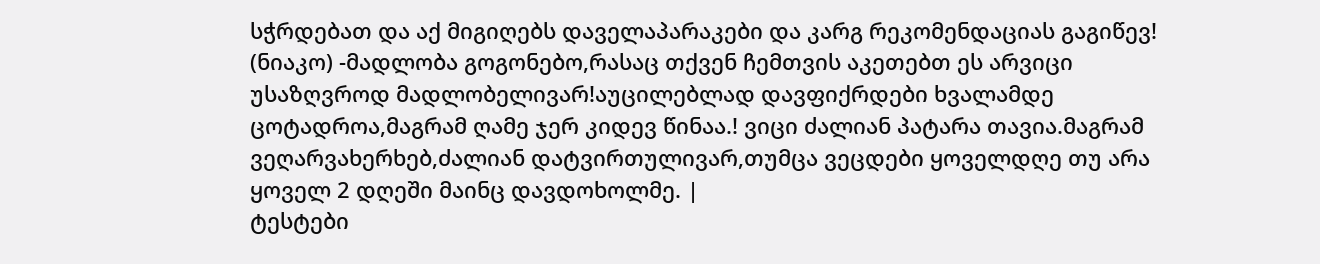სჭრდებათ და აქ მიგიღებს დაველაპარაკები და კარგ რეკომენდაციას გაგიწევ! (ნიაკო) -მადლობა გოგონებო,რასაც თქვენ ჩემთვის აკეთებთ ეს არვიცი უსაზღვროდ მადლობელივარ!აუცილებლად დავფიქრდები ხვალამდე ცოტადროა,მაგრამ ღამე ჯერ კიდევ წინაა.! ვიცი ძალიან პატარა თავია.მაგრამ ვეღარვახერხებ,ძალიან დატვირთულივარ,თუმცა ვეცდები ყოველდღე თუ არა ყოველ 2 დღეში მაინც დავდოხოლმე. |
ტესტები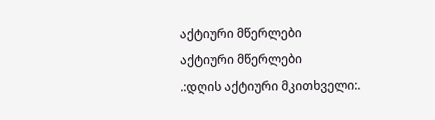აქტიური მწერლები
აქტიური მწერლები
.:დღის აქტიური მკითხველი:.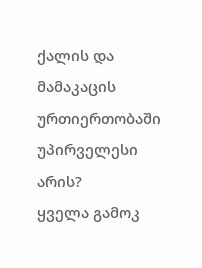ქალის და მამაკაცის ურთიერთობაში უპირველესი არის?
ყველა გამოკ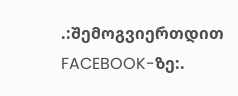.:შემოგვიერთდით FACEBOOK-ზე:.